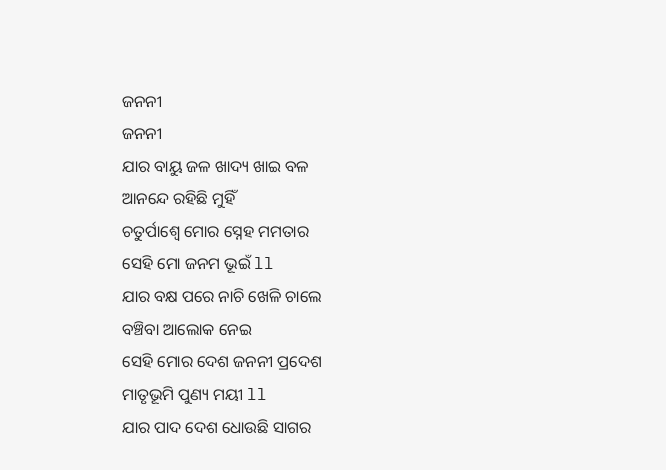ଜନନୀ
ଜନନୀ
ଯାର ବାୟୁ ଜଳ ଖାଦ୍ୟ ଖାଇ ବଳ
ଆନନ୍ଦେ ରହିଛି ମୁହିଁ
ଚତୁର୍ପାଶ୍ୱେ ମୋର ସ୍ନେହ ମମତାର
ସେହି ମୋ ଜନମ ଭୂଇଁ ll
ଯାର ବକ୍ଷ ପରେ ନାଚି ଖେଳି ଚାଲେ
ବଞ୍ଚିବା ଆଲୋକ ନେଇ
ସେହି ମୋର ଦେଶ ଜନନୀ ପ୍ରଦେଶ
ମାତୃଭୂମି ପୁଣ୍ୟ ମୟୀ ll
ଯାର ପାଦ ଦେଶ ଧୋଉଛି ସାଗର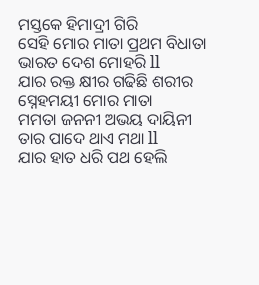ମସ୍ତକେ ହିମାଦ୍ରୀ ଗିରି
ସେହି ମୋର ମାତା ପ୍ରଥମ ବିଧାତା
ଭାରତ ଦେଶ ମୋହରି ll
ଯାର ରକ୍ତ କ୍ଷୀର ଗଢିଛି ଶରୀର
ସ୍ନେହମୟୀ ମୋର ମାତା
ମମତା ଜନନୀ ଅଭୟ ଦାୟିନୀ
ତାର ପାଦେ ଥାଏ ମଥା ll
ଯାର ହାତ ଧରି ପଥ ହେଲି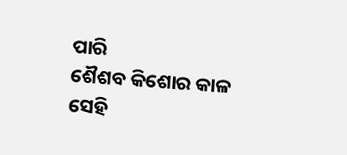ପାରି
ଶୈଶବ କିଶୋର କାଳ
ସେହି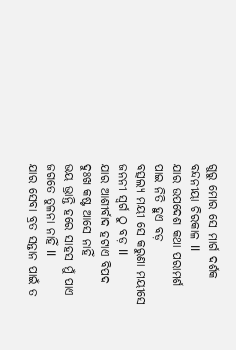ଗୁରୁ ମୋର ସେ ମାର୍ଗ ଦର୍ଶକ
ବନ୍ଦନୀୟା ଚିରକାଳ ll
ଯାର ଉପଦେଶ କଥା ପରାମର୍ଶ
ପାଇ ନିତି ହୁଏ ବଡ଼
ବତ୍ସଲ୍ୟ ମୟୀ ସେ କରୁଣା ମୟୀସେ
ଜନନୀ ସ୍ୱର୍ଗ ଠୁ ବଡ଼ ll
ଯାର ଆଶୀର୍ବାଦ ହଟାଏ ବିପଦ
ଦୁଃଖ କଷ୍ଟ ଆସେ ନାହିଁ
ଭୟ ଭ୍ରାନ୍ତି ହରେ ସାହସ ମୁଁ ପାଏ
ଜଗତେ ତୁଳନା ନାହିଁ ll
ଯାର ସେବା ବ୍ରତ ସନ୍ତାନ ପାଇଁ ତ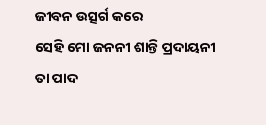ଜୀବନ ଉତ୍ସର୍ଗ କରେ
ସେହି ମୋ ଜନନୀ ଶାନ୍ତି ପ୍ରଦାୟନୀ
ତା ପାଦ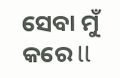ସେବା ମୁଁ କରେ ll